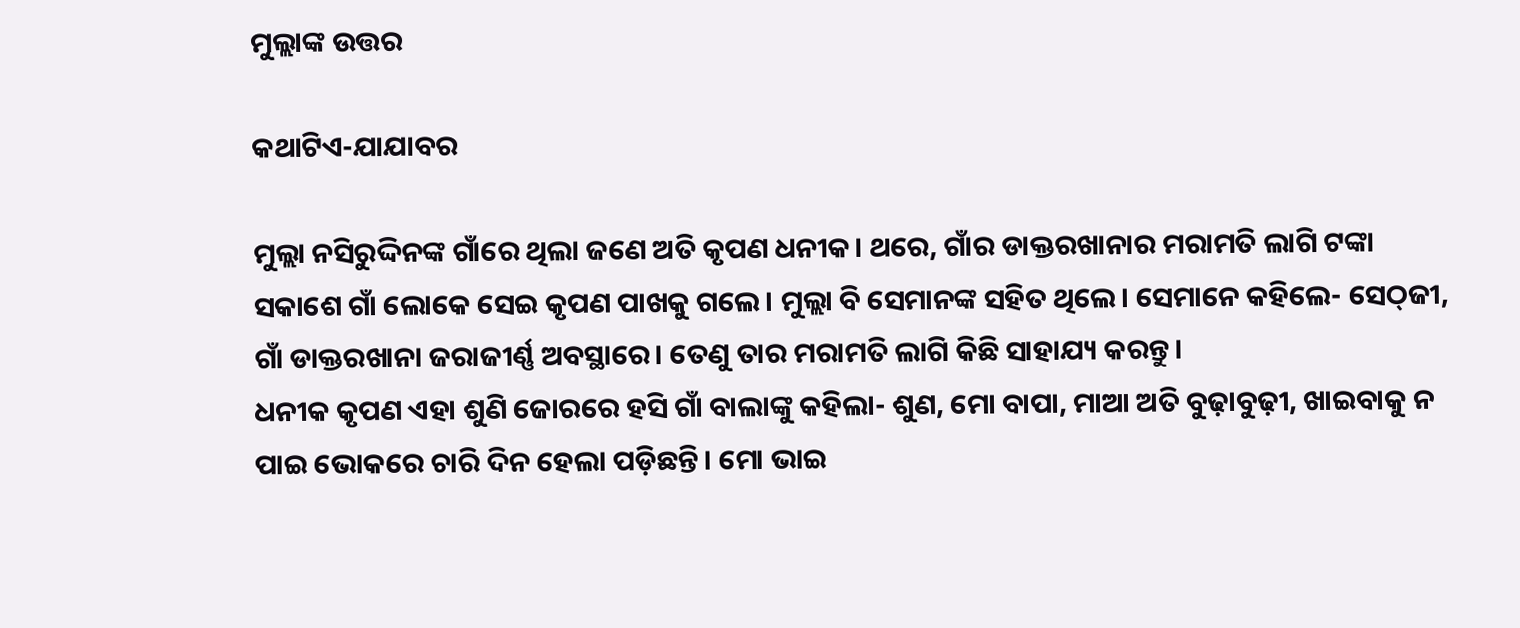ମୁଲ୍ଲାଙ୍କ ଉତ୍ତର

କଥାଟିଏ-ଯାଯାବର

ମୁଲ୍ଲା ନସିରୁଦ୍ଦିନଙ୍କ ଗାଁରେ ଥିଲା ଜଣେ ଅତି କୃପଣ ଧନୀକ। ଥରେ, ଗାଁର ଡାକ୍ତରଖାନାର ମରାମତି ଲାଗି ଟଙ୍କା ସକାଶେ ଗାଁ ଲୋକେ ସେଇ କୃପଣ ପାଖକୁ ଗଲେ। ମୁଲ୍ଲା ବି ସେମାନଙ୍କ ସହିତ ଥିଲେ। ସେମାନେ କହିଲେ- ସେଠ୍‌ଜୀ, ଗାଁ ଡାକ୍ତରଖାନା ଜରାଜୀର୍ଣ୍ଣ ଅବସ୍ଥାରେ। ତେଣୁ ତାର ମରାମତି ଲାଗି କିଛି ସାହାଯ୍ୟ କରନ୍ତୁ।
ଧନୀକ କୃପଣ ଏହା ଶୁଣି ଜୋରରେ ହସି ଗାଁ ବାଲାଙ୍କୁ କହିଲା- ଶୁଣ, ମୋ ବାପା, ମାଆ ଅତି ବୁଢ଼ାବୁଢ଼ୀ, ଖାଇବାକୁ ନ ପାଇ ଭୋକରେ ଚାରି ଦିନ ହେଲା ପଡ଼ିଛନ୍ତି। ମୋ ଭାଇ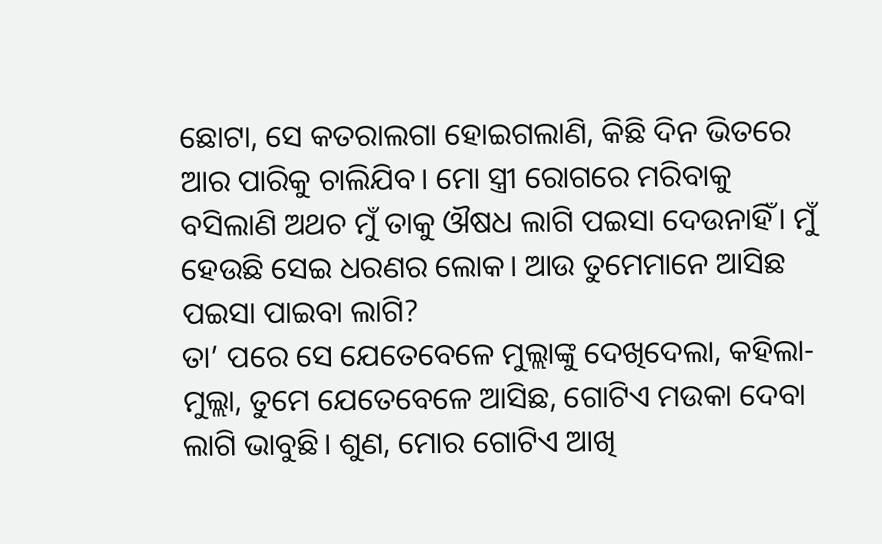ଛୋଟା, ସେ କତରାଲଗା ହୋଇଗଲାଣି, କିଛି ଦିନ ଭିତରେ ଆର ପାରିକୁ ଚାଲିଯିବ। ମୋ ସ୍ତ୍ରୀ ରୋଗରେ ମରିବାକୁ ବସିଲାଣି ଅଥଚ ମୁଁ ତାକୁ ଔଷଧ ଲାଗି ପଇସା ଦେଉନାହିଁ। ମୁଁ ହେଉଛି ସେଇ ଧରଣର ଲୋକ। ଆଉ ତୁମେମାନେ ଆସିଛ ପଇସା ପାଇବା ଲାଗି?
ତା’ ପରେ ସେ ଯେତେବେଳେ ମୁଲ୍ଲାଙ୍କୁ ଦେଖିଦେଲା, କହିଲା- ମୁଲ୍ଲା, ତୁମେ ଯେତେବେଳେ ଆସିଛ, ଗୋଟିଏ ମଉକା ଦେବା ଲାଗି ଭାବୁଛି। ଶୁଣ, ମୋର ଗୋଟିଏ ଆଖି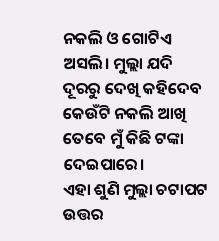ନକଲି ଓ ଗୋଟିଏ ଅସଲି। ମୁଲ୍ଲା ଯଦି ଦୂରରୁ ଦେଖି କହିଦେବ କେଉଁଟି ନକଲି ଆଖି ତେବେ ମୁଁ କିଛି ଟଙ୍କା ଦେଇପାରେ।
ଏହା ଶୁଣି ମୁଲ୍ଲା ଚଟାପଟ ଉତ୍ତର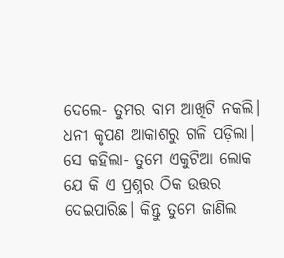ଦେଲେ- ତୁମର ବାମ ଆଖିଟି ନକଲି।
ଧନୀ କୃପଣ ଆକାଶରୁ ଗଳି ପଡ଼ିଲା। ସେ କହିଲା- ତୁମେ ଏକୁଟିଆ ଲୋକ ଯେ କି ଏ ପ୍ରଶ୍ନର ଠିକ ଉତ୍ତର ଦେଇପାରିଛ। କିନ୍ତୁ ତୁମେ ଜାଣିଲ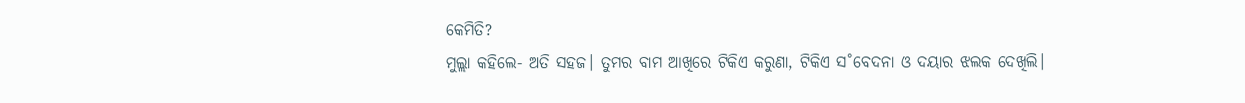କେମିତି?
ମୁଲ୍ଲା କହିଲେ- ଅତି ସହଜ। ତୁମର ବାମ ଆଖିରେ ଟିକିଏ କରୁଣା, ଟିକିଏ ସ˚ବେଦନା ଓ ଦୟାର ଝଲକ ଦେଖିଲି।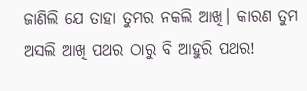ଜାଣିଲି ଯେ ତାହା ତୁମର ନକଲି ଆଖି। କାରଣ ତୁମ ଅସଲି ଆଖି ପଥର ଠାରୁ ବି ଆହୁରି ପଥର!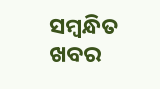ସମ୍ବନ୍ଧିତ ଖବର